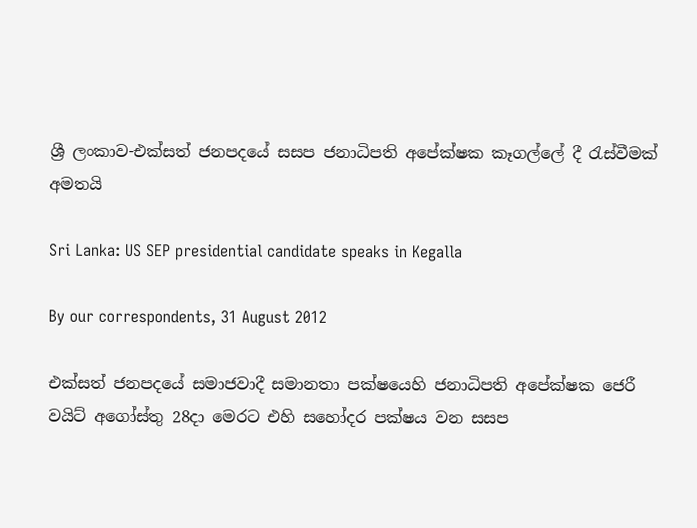ශ්‍රී ලංකාව-එක්සත් ජනපදයේ සසප ජනාධිපති අපේක්ෂක කෑගල්ලේ දී රැස්වීමක් අමතයි

Sri Lanka: US SEP presidential candidate speaks in Kegalla

By our correspondents, 31 August 2012

එක්සත් ජනපදයේ සමාජවාදී සමානතා පක්ෂ‍යෙහි ජනාධිපති අපේක්ෂක ජෙරී වයිට් අගෝස්තු 28දා මෙරට එහි සහෝදර පක්ෂය වන සසප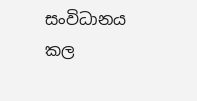සංවිධානය කල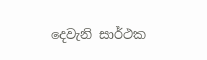දෙවැනි සාර්ථක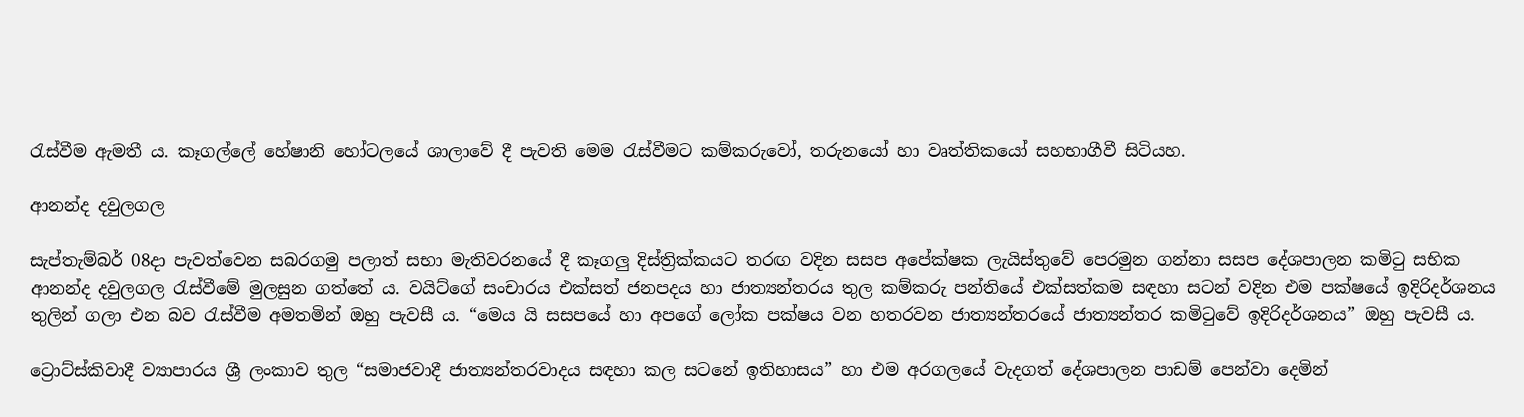රැස්වීම ඇමතී ය. කෑගල්ලේ හේෂානි හෝටලයේ ශාලාවේ දී පැවති මෙම රැස්වීමට කම්කරුවෝ, තරුනයෝ හා වෘත්තිකයෝ සහභාගීවී සිටියහ.

ආනන්ද දවුලගල

සැප්තැම්බර් 08දා පැවත්වෙන සබරගමු පලාත් සභා මැතිවරනයේ දී කෑගලු දිස්ත්‍රික්කයට තරඟ වදින සසප අපේක්ෂක ලැයිස්තුවේ පෙරමුන ගන්නා සසප දේශපාලන කමිටු සභික ආනන්ද දවුලගල රැස්වීමේ මුලසුන ගත්තේ ය. වයිට්ගේ සංචාරය එක්සත් ජනපදය හා ජාත්‍යන්තරය තුල කම්කරු පන්තියේ එක්සත්කම සඳහා සටන් වදින එම පක්ෂයේ ඉදිරිදර්ශනය තුලින් ගලා එන බව රැස්වීම අමතමින් ඔහු පැවසී ය. “මෙය යි සසපයේ හා අපගේ ලෝක පක්ෂය වන හතරවන ජාත්‍යන්තරයේ ජාත්‍යන්තර කමිටුවේ ඉදිරිදර්ශනය” ඔහු පැවසී ය.

ට්‍රොට්ස්කිවාදී ව්‍යාපාරය ශ්‍රී ලංකාව තුල “සමාජවාදී ජාත්‍යන්තරවාදය සඳහා කල සටනේ ඉතිහාසය” හා එම අරගලයේ වැදගත් දේශපාලන පාඩම් පෙන්වා දෙමින්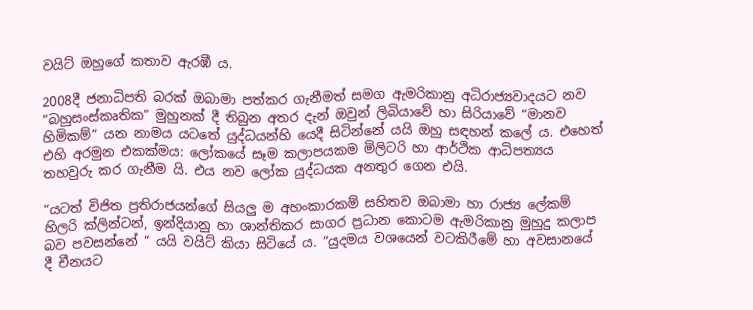වයිට් ඔහුගේ කතාව ඇරඹී ය.

2008දී ජනාධිපති බරක් ඔබාමා පත්කර ගැනීමත් සමග ඇමරිකානු අධිරාජ්‍යවාදයට නව “බහුසංස්කෘතික” මුහුනක් දී තිබුන අතර දැන් ඔවුන් ලිබියාවේ හා සිරියාවේ “මානව හිමිකම්” යන නාමය යටතේ යුද්ධයන්හි යෙදී සිටින්නේ යයි ඔහු සඳහන් කලේ ය. එහෙත් එහි අරමුන එකක්මය: ලෝකයේ සෑම කලාපයකම මිලිටරි හා ආර්ථික ආධිපත්‍යය තහවුරු කර ගැනීම යි. එය නව ලෝක යුද්ධයක අනතුර ගෙන එයි.

“යටත් විජිත ප්‍රතිරාජයන්ගේ සියලු ම අහංකාරකම් සහිතව ඔබාමා හා රාජ්‍ය ලේකම් හිලරි ක්ලින්ටන්, ඉන්දියානු හා ශාන්තිකර සාගර ප්‍රධාන කොටම ඇමරිකානු මුහුදු කලාප බව පවසන්නේ ” යයි වයිට් කියා සිටියේ ය. “යුදමය වශයෙන් වටකිරීමේ හා අවසානයේ දී චීනයට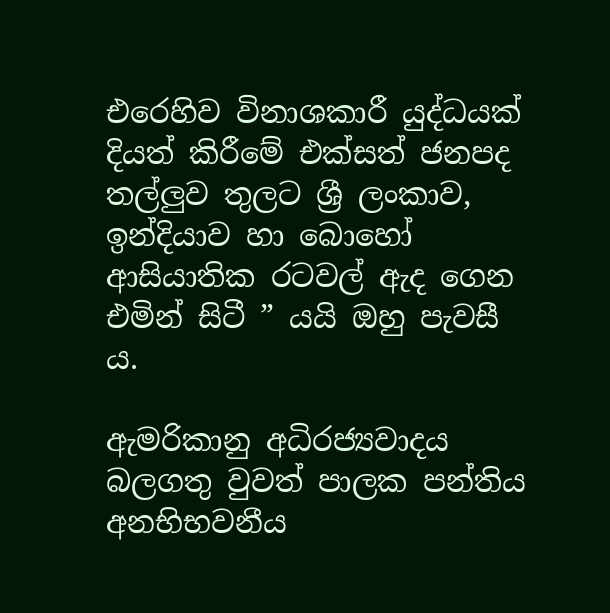එරෙහිව විනාශකාරී යුද්ධයක් දියත් කිරීමේ එක්සත් ජනපද තල්ලුව තුලට ශ්‍රී ලංකාව, ඉන්දියාව හා බොහෝ ආසියාතික රටවල් ඇද ගෙන එමින් සිටී ” යයි ඔහු පැවසී ය.

ඇමරිකානු අධිරජ්‍යවාදය බලගතු වුවත් පාලක පන්තිය අනභිභවනීය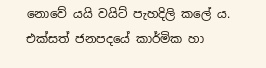නොවේ යයි වයිට් පැහදිලි කලේ ය. එක්සත් ජනපදයේ කාර්මික හා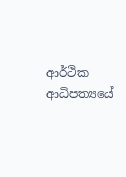ආර්ථික ආධිපත්‍යයේ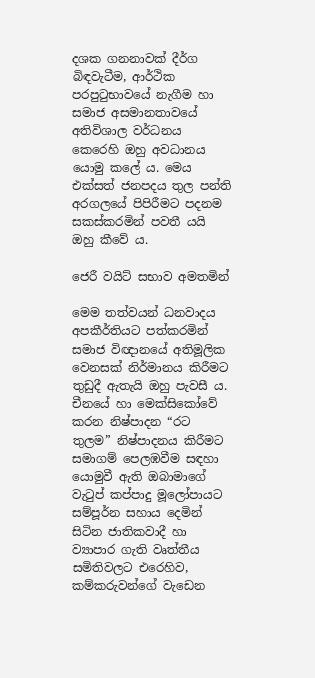දශක ගනනාවක් දීර්ග බිඳවැටීම, ආර්ථික පරපුටුභාවයේ නැගීම හා සමාජ අසමානතාවයේ අතිවිශාල වර්ධනය කෙරෙහි ඔහු අවධානය යොමු කලේ ය. මෙය එක්සත් ජනපදය තුල පන්ති අරගලයේ පිපිරීමට පදනම සකස්කරමින් පවතී යයි ඔහු කීවේ ය.

ජෙරී වයිට් සභාව අමතමින්

මෙම තත්වයන් ධනවාදය අපකීර්තියට පත්කරමින් සමාජ විඥානයේ අතිමූලික වෙනසක් නිර්මානය කිරීමට තුඩුදී ඇතැයි ඔහු පැවසී ය. චීනයේ හා මෙක්සිකෝවේ කරන නිෂ්පාදන “රට තුලම” නිෂ්පාදනය කිරීමට සමාගම් පෙලඹවීම සඳහා යොමුවී ඇති ඔබාමාගේ වැටුප් කප්පාදු මූලෝපායට සම්පූර්න සහාය දෙමින් සිටින ජාතිකවාදී හා ව්‍යාපාර ගැති වෘත්තීය සමිතිවලට එරෙහිව, කම්කරුවන්ගේ වැඩෙන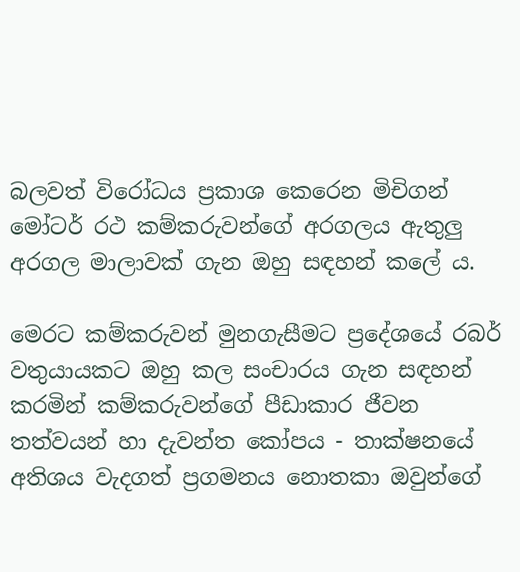බලවත් විරෝධය ප්‍රකාශ කෙරෙන මිචිගන් මෝටර් රථ කම්කරුවන්ගේ අරගලය ඇතුලු අරගල මාලාවක් ගැන ඔහු සඳහන් කලේ ය.

මෙරට කම්කරුවන් මුනගැසීමට ප්‍රදේශයේ රබර් වතුයායකට ඔහු කල සංචාරය ගැන සඳහන් කරමින් කම්කරුවන්ගේ පීඩාකාර ජීවන තත්වයන් හා දැවන්ත කෝපය - තාක්ෂනයේ අතිශය වැදගත් ප්‍රගමනය නොතකා ඔවුන්ගේ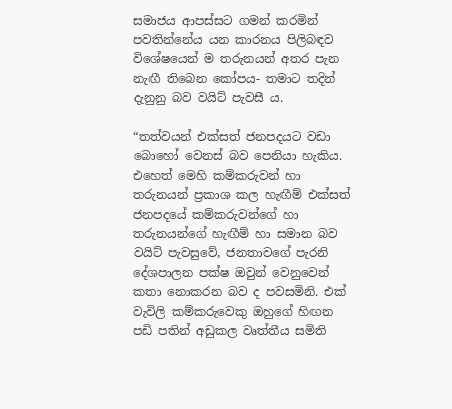සමාජය ආපස්සට ගමන් කරමින් පවතින්නේය යන කාරනය පිලිබඳව විශේෂයෙන් ම තරුනයන් අතර පැන නැඟී තිබෙන කෝපය- තමාට තදින් දැනුනු බව වයිට් පැවසී ය.

“තත්වයන් එක්සත් ජනපදයට වඩා බොහෝ වෙනස් බව පෙනියා හැකිය. එහෙත් මෙහි කම්කරුවන් හා තරුනයන් ප්‍රකාශ කල හැඟීම් එක්සත් ජනපදයේ කම්කරුවන්ගේ හා තරුනයන්ගේ හැඟීම් හා සමාන බව වයිට් පැවසුවේ, ජනතාව‍ගේ පැරනි දේශපාලන පක්ෂ ඔවුන් වෙනුවෙන් කතා නොකරන බව ද පවසමිනි. එක් වැවිලි කම්කරුවෙකු ඔහුගේ හිඟන පඩි පතින් අඩුකල වෘත්තීය සමිති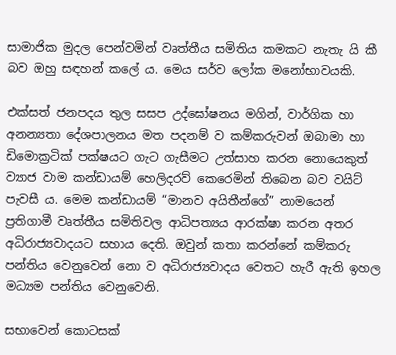සාමාජික මුදල පෙන්වමින් වෘත්තීය සමිතිය කමකට නැතැ යි කී බව ඔහු සඳහන් කලේ ය. මෙය සර්ව ලෝක මනෝභාවයකි.

එක්සත් ජනපදය තුල සසප උද්ඝෝෂනය මගින්, වාර්ගික හා අනන්‍යතා දේශපාලනය මත පදනම් ව කම්කරුවන් ඔබාමා හා ඩිමොක්‍රටික් පක්ෂයට ගැට ගැසීමට උත්සාහ කරන නොයෙකුත් ව්‍යාජ වාම කන්ඩායම් හෙලිදරව් කෙරෙමින් තිබෙන බව වයිට් පැවසී ය. මෙම කන්ඩායම් “මානව අයිතීන්ගේ” නාමයෙන් ප්‍රතිගාමී වෘත්තීය සමිතිවල ආධිපත්‍යය ආරක්ෂා කරන අතර අධිරාජ්‍යවාදයට සහාය දෙති. ඔවුන් කතා කරන්නේ කම්කරු පන්තිය වෙනුවෙන් නො ව අධිරාජ්‍යවාදය වෙතට හැරී ඇති ඉහල මධ්‍යම පන්තිය වෙනුවෙනි.

සභාවෙන් කොටසක්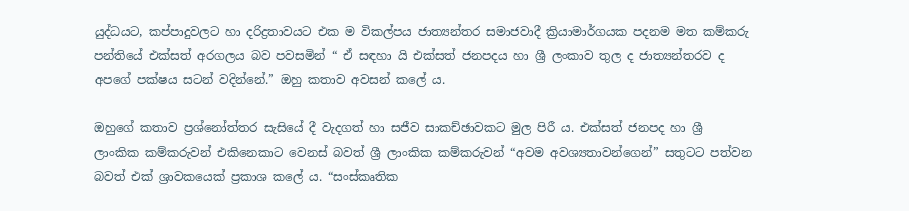යුද්ධයට, කප්පාදුවලට හා දරිද්‍රතාවයට එක ම විකල්පය ජාත්‍යන්තර සමාජවාදී ක්‍රියාමාර්ගයක පදනම මත කම්කරු පන්තියේ එක්සත් අරගලය බව පවසමින් “ ඒ සඳහා යි එක්සත් ජනපදය හා ශ්‍රී ලංකාව තුල ද ජාත්‍යන්තරව ද අපගේ පක්ෂය සටන් වදින්නේ.” ඔහු කතාව අවසන් කලේ ය.

ඔහුගේ කතාව ප්‍රශ්නෝත්තර සැසියේ දී වැදගත් හා සජීව සාකච්ඡාවකට මුල පිරී ය. එක්සත් ජනපද හා ශ්‍රී ලාංකික කම්කරුවන් එකිනෙකාට වෙනස් බවත් ශ්‍රී ලාංකික කම්කරුවන් “අවම අවශ්‍යතාවන්ගෙන්” සතුටට පත්වන බවත් එක් ශ්‍රාවකයෙක් ප්‍රකාශ කලේ ය. “සංස්කෘතික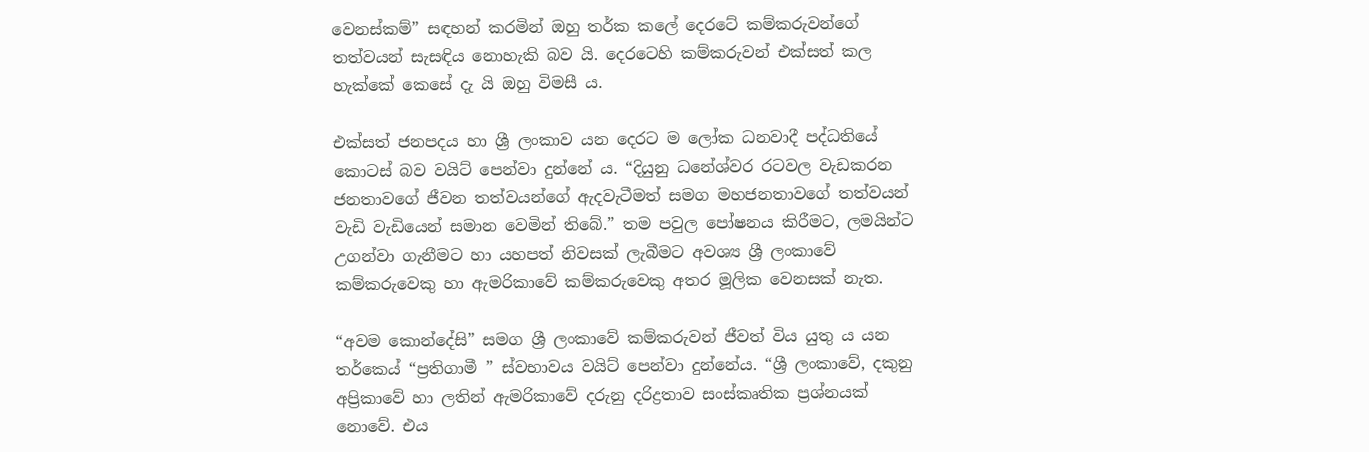වෙනස්කම්” සඳහන් කරමින් ඔහු තර්ක කලේ දෙරටේ කම්කරුවන්ගේ තත්වයන් සැසඳිය නොහැකි බව යි. දෙරටෙහි කම්කරුවන් එක්සත් කල හැක්කේ කෙසේ දැ යි ඔහු විමසී ය.

එක්සත් ජනපදය හා ශ්‍රී ලංකාව යන දෙරට ම ලෝක ධනවාදී පද්ධතියේ කොටස් බව වයිට් පෙන්වා දුන්නේ ය. “දියුනු ධනේශ්වර රටවල වැඩකරන ජනතාවගේ ජීවන තත්වයන්ගේ ඇදවැටීමත් සමග මහජනතාවගේ තත්වයන් වැඩි වැඩියෙන් සමාන වෙමින් තිබේ.” තම පවුල පෝෂනය කිරීමට, ලමයින්ට උගන්වා ගැනීමට හා යහපත් නිවසක් ලැබීමට අවශ්‍ය ශ්‍රී ලංකාවේ කම්කරුවෙකු හා ඇමරිකාවේ කම්කරුවෙකු අතර මූලික වෙනසක් නැත.

“අවම කොන්දේසි” සමග ශ්‍රී ලංකාවේ කම්කරුවන් ජීවත් විය යුතු ය යන තර්ක‍ෙය් “ප්‍රතිගාමී ” ස්වභාවය වයිට් පෙන්වා දුන්නේය. “ශ්‍රී ලංකාවේ, දකුනු අප්‍රිකාවේ හා ලතින් ඇමරිකාවේ දරුනු දරිද්‍රතාව සංස්කෘතික ප්‍රශ්නයක් නොවේ. එය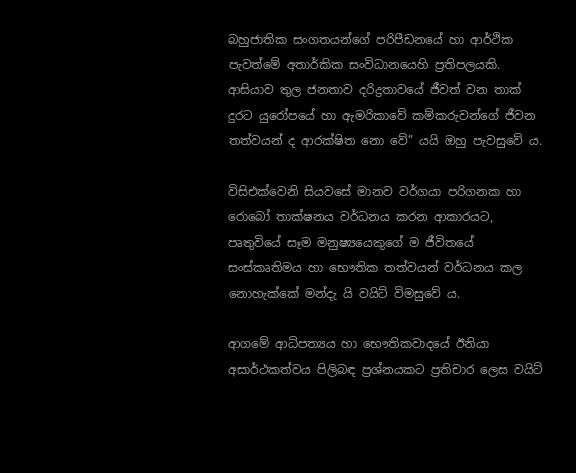බහුජාතික සංගතයන්ගේ පරිපීඩනයේ හා ආර්ථික පැවත්මේ අතාර්කික සංවිධානයෙහි ප්‍රතිපලයකි. ආසියාව තුල ජනතාව දරිද්‍රතාවයේ ජීවත් වන තාක් දුරට යුරෝපයේ හා ඇමරිකාවේ කම්කරුවන්ගේ ජීවන තත්වයන් ද ආරක්ෂිත නො වේ” යයි ඔහු පැවසුවේ ය.

විසිඑක්වෙනි සියවසේ මානව වර්ගයා පරිගනක හා රොබෝ තාක්ෂනය වර්ධනය කරන ආකාරයට, පෘතුවියේ සෑම මනුෂ්‍යයෙකුගේ ම ජීවිතයේ සංස්කෘතිමය හා භෞතික තත්වයන් වර්ධනය කල නොහැක්කේ මන්දැ යි වයිට් විමසුවේ ය.

ආගමේ ආධිපත්‍යය හා භෞතිකවාදයේ ඊනියා අසාර්ථකත්වය පිලිබඳ ප්‍රශ්නයකට ප්‍රතිචාර ලෙස වයිට්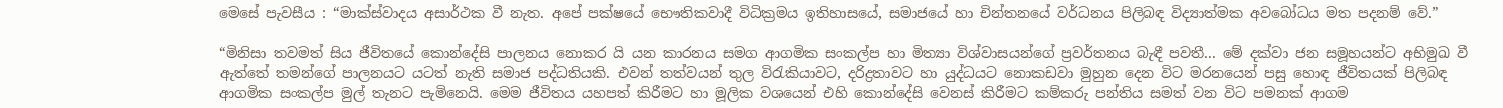මෙසේ පැවසීය : “මාක්ස්වාදය අසාර්ථක වී නැත. අපේ පක්ෂයේ භෞතිකවාදී විධික්‍රමය ඉතිහාසයේ, සමාජයේ හා චින්තනයේ වර්ධනය පිලිබඳ විද්‍යාත්මක අවබෝධය මත පදනම් වේ.”

“මිනිසා තවමත් සිය ජීවිතයේ කොන්දේසි පාලනය නොකර යි යන කාරනය සමග ආගමික සංකල්ප හා මිත්‍යා විශ්වාසයන්ගේ ප්‍රවර්තනය බැඳී පවතී... මේ දක්වා ජන සමූහයන්ට අභිමුඛ වී ඇත්තේ තමන්ගේ පාලනයට යටත් නැති සමාජ පද්ධතියකි. එවන් තත්වයන් තුල විරැකියාවට, දරිද්‍රතාවට හා යුද්ධයට නොකඩවා මුහුන දෙන විට මරනයෙන් පසු හොඳ ජීවිතයක් පිලිබඳ ආගමික සංකල්ප මුල් තැනට පැමිනෙයි. මෙම ජීවිතය යහපත් කිරීමට හා මූලික වශයෙන් එහි කොන්දේසි වෙනස් කිරීමට කම්කරු පන්තිය සමත් වන විට පමනක් ආගම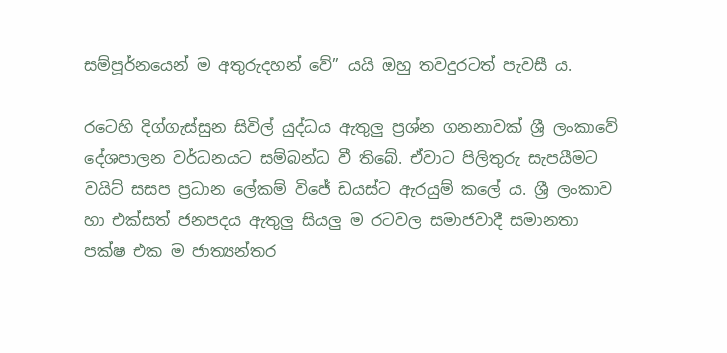සම්පූර්නයෙන් ම අතුරුදහන් වේ” යයි ඔහු තවදුරටත් පැවසී ය.

රටෙහි දිග්ගැස්සුන සිවිල් යුද්ධය ඇතුලු ප්‍රශ්න ගනනාවක් ශ්‍රී ලංකාවේ දේශපාලන වර්ධනයට සම්බන්ධ වී තිබේ. ඒවාට පිලිතුරු සැපයීමට වයිට් සසප ප්‍රධාන ලේකම් විජේ ඩයස්ට ඇරයුම් කලේ ය. ශ්‍රී ලංකාව හා එක්සත් ජනපදය ඇතුලු සියලු ම රටවල සමාජවාදී සමානතා පක්ෂ එක ම ජාත්‍යන්තර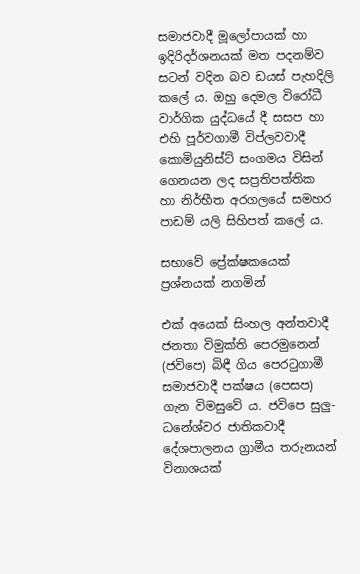සමාජවාදී මූලෝපායක් හා ඉදිරිදර්ශනයක් මත පදනම්ව සටන් වදින බව ඩයස් පැහදිලි කලේ ය. ඔහු දෙමල විරෝධී වාර්ගික යුද්ධයේ දී සසප හා එහි පූර්වගාමී විප්ලවවාදී කොමියුනිස්ට් සංගමය විසින් ගෙනයන ලද සප්‍රතිපත්තික හා නිර්භීත අරගලයේ සමහර පාඩම් යලි සිහිපත් කලේ ය.

සභාවේ ප්‍රේක්ෂකයෙක් ප්‍රශ්නයක් නගමින්

එක් අයෙක් සිංහල අන්තවාදී ජනතා විමුක්ති පෙරමුනෙන් (ජවිපෙ) බිඳී ගිය පෙරටුගාමී සමාජවාදී පක්ෂය (පෙසප) ගැන විමසුවේ ය. ජවිපෙ සුලු-ධනේශ්වර ජාතිකවාදී දේශපාලනය ග්‍රාමීය තරුනයන් විනාශයක්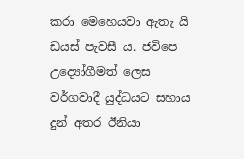කරා මෙහෙයවා ඇතැ යි ඩයස් පැවසී ය. ජවිපෙ උද්‍යෝගීමත් ලෙස වර්ගවාදී යුද්ධයට සහාය දුන් අතර ඊනියා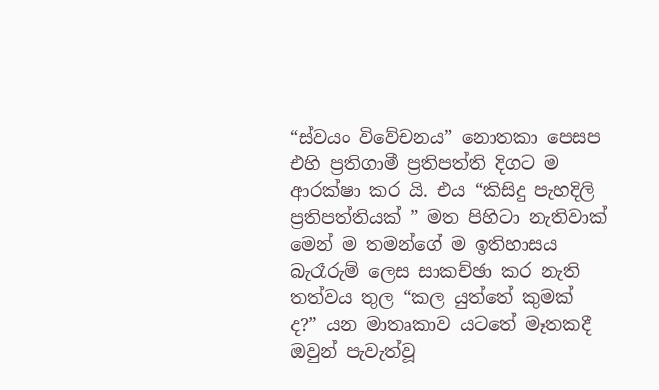“ස්වයං විවේචනය” නොතකා පෙසප එහි ප්‍රතිගාමී ප්‍රතිපත්ති දිගට ම ආරක්ෂා කර යි. එය “කිසිදු පැහදිලි ප්‍රතිපත්තියක් ” මත පිහිටා නැතිවාක් මෙන් ම තමන්ගේ ම ඉතිහාසය බැරෑරුම් ලෙස සාකච්ඡා කර නැති තත්වය තුල “කල යුත්තේ කුමක් ද?” යන මාතෘකාව යටතේ මෑතකදී ඔවුන් පැවැත්වූ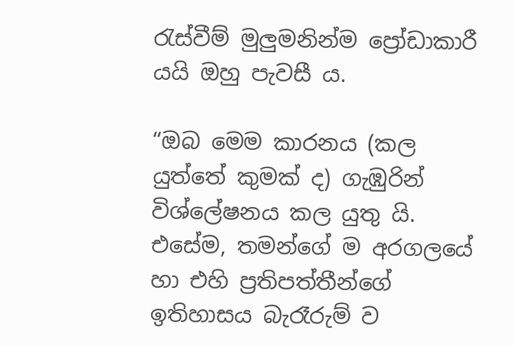රැස්වීම් මුලුමනින්ම ප්‍රෝඩාකාරී යයි ඔහු පැවසී ය.

“ඔබ මෙම කාරනය (කල යුත්තේ කුමක් ද) ගැඹුරින් විශ්ලේෂනය කල යුතු යි. එසේම, තමන්ගේ ම අරගලයේ හා එහි ප්‍රතිපත්තීන්ගේ ඉතිහාසය බැරෑරුම් ව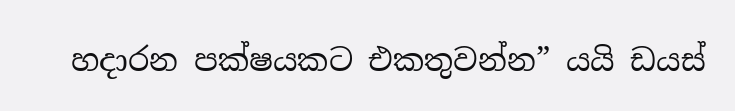හදාරන පක්ෂයකට එකතුවන්න” යයි ඩයස්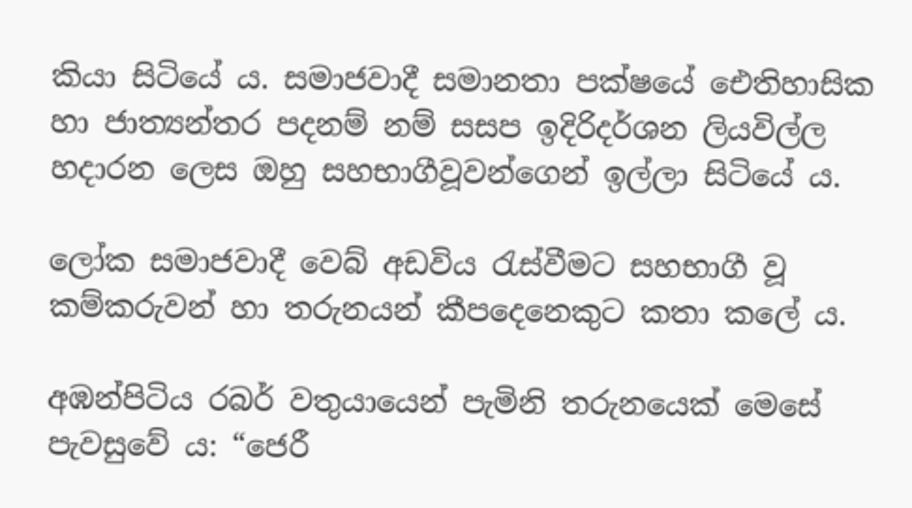කියා සිටියේ ය. සමාජවාදී සමානතා පක්ෂයේ ඓතිහාසික හා ජාත්‍යන්තර පදනම් නම් සසප ඉදිරිදර්ශන ලියවිල්ල හදාරන ලෙස ඔහු සහභාගීවූවන්ගෙන් ඉල්ලා සිටියේ ය.

ලෝක සමාජවාදී වෙබ් අඩවිය රැස්වීමට සහභාගී වූ කම්කරුවන් හා තරුනයන් කීපදෙනෙකුට කතා කලේ ය.

අඹන්පිටිය රබර් වතුයායෙන් පැමිනි තරුනයෙක් මෙසේ පැවසුවේ ය: “ජෙරී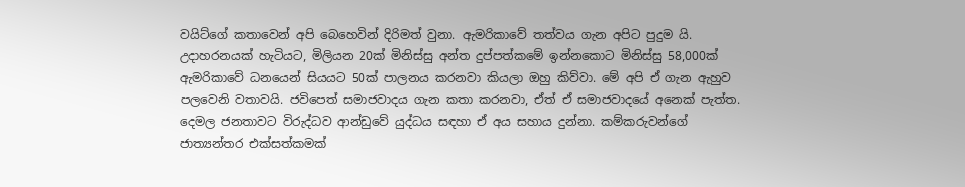වයිට්ගේ කතාවෙන් අපි බෙහෙවින් දිරිමත් වුනා. ඇමරිකාවේ තත්වය ගැන අපිට පුදුම යි. උදාහරනයක් හැටියට, මිලියන 20ක් මිනිස්සු අන්ත දුප්පත්කමේ ඉන්නකොට මිනිස්සු 58,000ක් ඇමරිකාවේ ධනයෙන් සියයට 50ක් පාලනය කරනවා කියලා ඔහු කිව්වා. මේ අපි ඒ ගැන ඇහුව පලවෙනි වතාවයි. ජවිපෙත් සමාජවාදය ගැන කතා කරනවා, ඒත් ඒ සමාජවාදයේ අනෙක් පැත්ත. දෙමල ජනතාවට විරුද්ධව ආන්ඩුවේ යුද්ධය සඳහා ඒ අය සහාය දුන්නා. කම්කරුවන්ගේ ජාත්‍යන්තර එක්සත්කමක්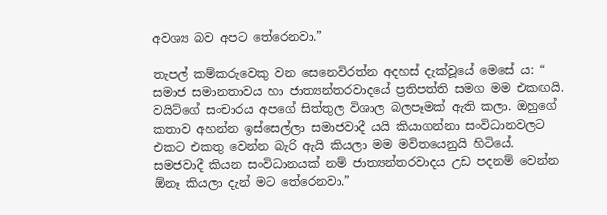අවශ්‍ය බව අපට තේරෙනවා.”

තැපල් කම්කරුවෙකු වන සෙනෙවිරත්න අදහස් දැක්වූයේ මෙසේ ය: “ සමාජ සමානතාවය හා ජාත්‍යන්තරවාදයේ ප්‍රතිපත්ති සමග මම එකඟයි. වයිට්ගේ සංචාරය අපගේ සිත්තුල විශාල බලපෑමක් ඇති කලා. ඔහුගේ කතාව අහන්න ඉස්සෙල්ලා සමාජවාදී යයි කියාගන්නා සංවිධානවලට එකට එකතු වෙන්න බැරි ඇයි කියලා මම මවිතයෙනුයි හිටියේ. සමජවාදී කියන සංවිධානයක් නම් ජාත්‍යන්තරවාදය උඩ පදනම් වෙන්න ඕනෑ කියලා දැන් මට තේරෙනවා.”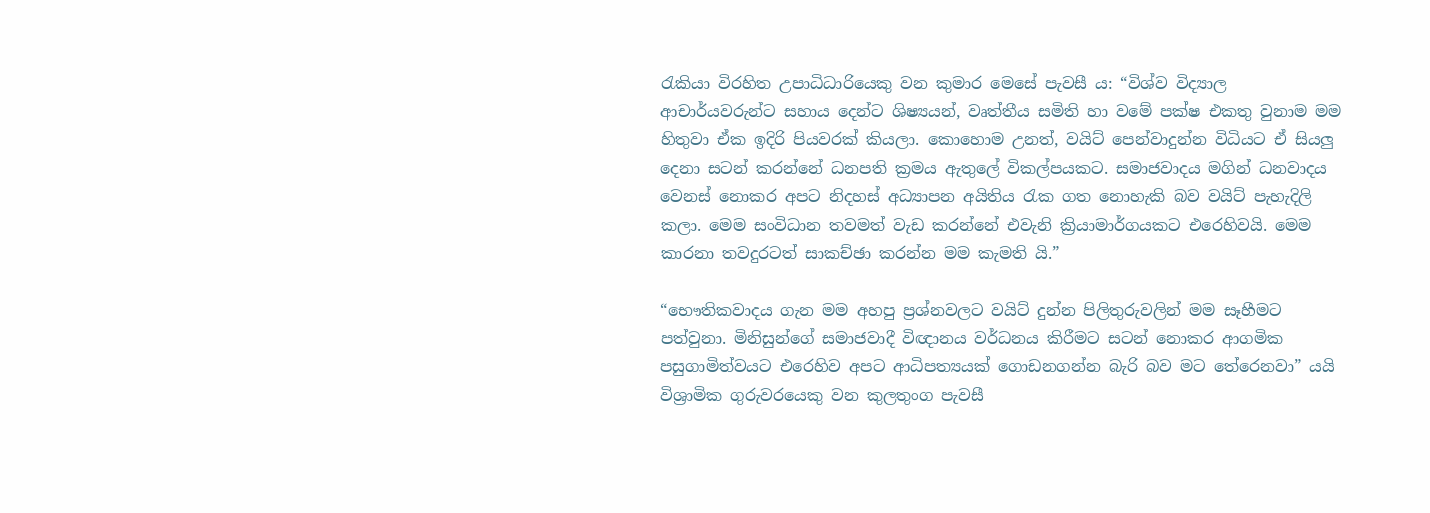රැකියා විරහිත උපාධිධාරියෙකු වන කුමාර මෙසේ පැවසී ය: “විශ්ව විද්‍යාල ආචාර්යවරුන්ට සහාය දෙන්ට ශිෂ්‍යයන්, වෘත්තීය සමිති හා වමේ පක්ෂ එකතු වුනාම මම හිතුවා ඒක ඉදිරි පියවරක් කියලා. කොහොම උනත්, වයිට් පෙන්වාදුන්න විධියට ඒ සියලු දෙනා සටන් කරන්නේ ධනපති ක්‍රමය ඇතුලේ විකල්පයකට. සමාජවාදය මගින් ධනවාදය වෙනස් නොකර අපට නිදහස් අධ්‍යාපන අයිතිය රැක ගත නොහැකි බව වයිට් පැහැදිලි කලා. මෙම සංවිධාන තවමත් වැඩ කරන්නේ එවැනි ක්‍රියාමාර්ගයක‍ට එරෙහිවයි. මෙම කාරනා තවදුරටත් සාකච්ඡා කරන්න මම කැමති යි.”

“භෞතිකවාදය ගැන මම අහපු ප්‍රශ්නවලට වයිට් දුන්න පිලිතුරුවලින් මම සෑහීමට පත්වුනා. මිනිසුන්ගේ සමාජවාදී විඥානය වර්ධනය කිරීමට සටන් නොකර ආගමික පසුගාමිත්වයට එරෙහිව අපට ආධිපත්‍යයක් ගොඩනගන්න බැරි බව මට තේරෙනවා” යයි විශ්‍රාමික ගුරුවරයෙකු වන කුලතුංග පැවසී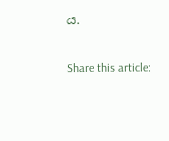ය.

Share this article: